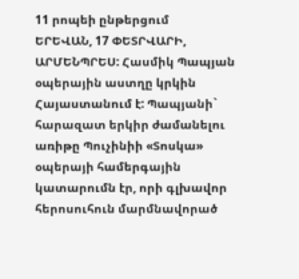11 րոպեի ընթերցում
ԵՐԵՎԱՆ, 17 ՓԵՏՐՎԱՐԻ, ԱՐՄԵՆՊՐԵՍ: Հասմիկ Պապյան օպերային աստղը կրկին Հայաստանում է: Պապյանի` հարազատ երկիր ժամանելու առիթը Պուչինիի «Տոսկա» օպերայի համերգային կատարումն էր, որի գլխավոր հերոսուհուն մարմնավորած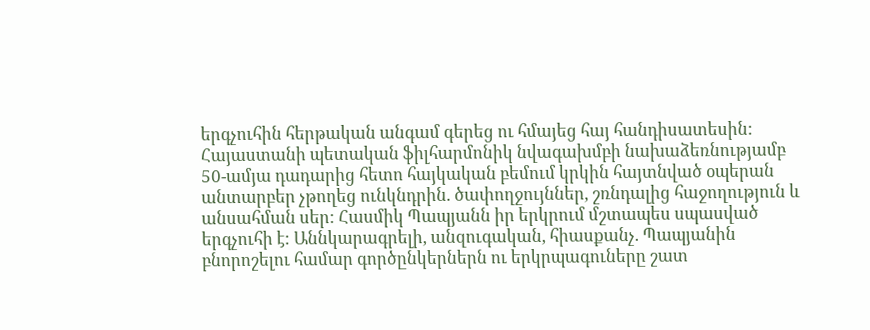երգչուհին հերթական անգամ գերեց ու հմայեց հայ հանդիսատեսին: Հայաստանի պետական ֆիլհարմոնիկ նվագախմբի նախաձեռնությամբ 50-ամյա դադարից հետո հայկական բեմում կրկին հայտնված օպերան անտարբեր չթողեց ունկնդրին. ծափողջույններ, շռնդալից հաջողություն և անսահման սեր: Հասմիկ Պապյանն իր երկրում մշտապես սպասված երգչուհի է: Աննկարագրելի, անզուգական, հիասքանչ. Պապյանին բնորոշելու համար գործընկերներն ու երկրպագուները շատ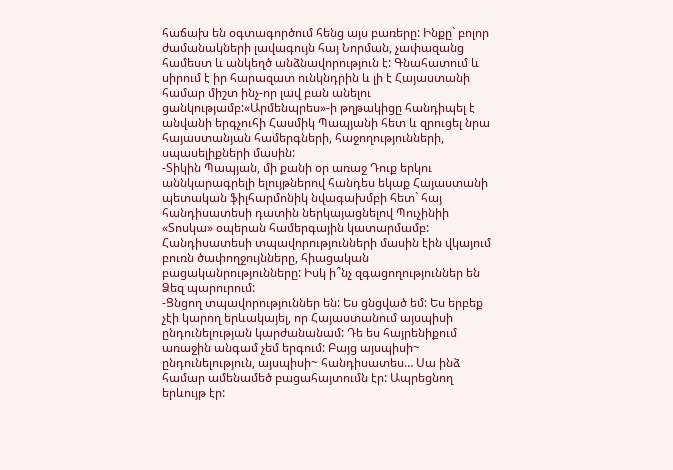հաճախ են օգտագործում հենց այս բառերը: Ինքը` բոլոր ժամանակների լավագույն հայ Նորման, չափազանց համեստ և անկեղծ անձնավորություն է: Գնահատում և սիրում է իր հարազատ ունկնդրին և լի է Հայաստանի համար միշտ ինչ-որ լավ բան անելու ցանկությամբ:«Արմենպրես»-ի թղթակիցը հանդիպել է անվանի երգչուհի Հասմիկ Պապյանի հետ և զրուցել նրա հայաստանյան համերգների, հաջողությունների, սպասելիքների մասին:
-Տիկին Պապյան, մի քանի օր առաջ Դուք երկու աննկարագրելի ելույթներով հանդես եկաք Հայաստանի պետական ֆիլհարմոնիկ նվագախմբի հետ` հայ հանդիսատեսի դատին ներկայացնելով Պուչինիի «Տոսկա» օպերան համերգային կատարմամբ: Հանդիսատեսի տպավորությունների մասին էին վկայում բուռն ծափողջույնները, հիացական բացականրությունները: Իսկ ի՞նչ զգացողություններ են Ձեզ պարուրում:
-Ցնցող տպավորություններ են: Ես ցնցված եմ: Ես երբեք չէի կարող երևակայել, որ Հայաստանում այսպիսի ընդունելության կարժանանամ: Դե ես հայրենիքում առաջին անգամ չեմ երգում: Բայց այսպիսի~ ընդունելություն, այսպիսի~ հանդիսատես… Սա ինձ համար ամենամեծ բացահայտումն էր: Ապրեցնող երևույթ էր: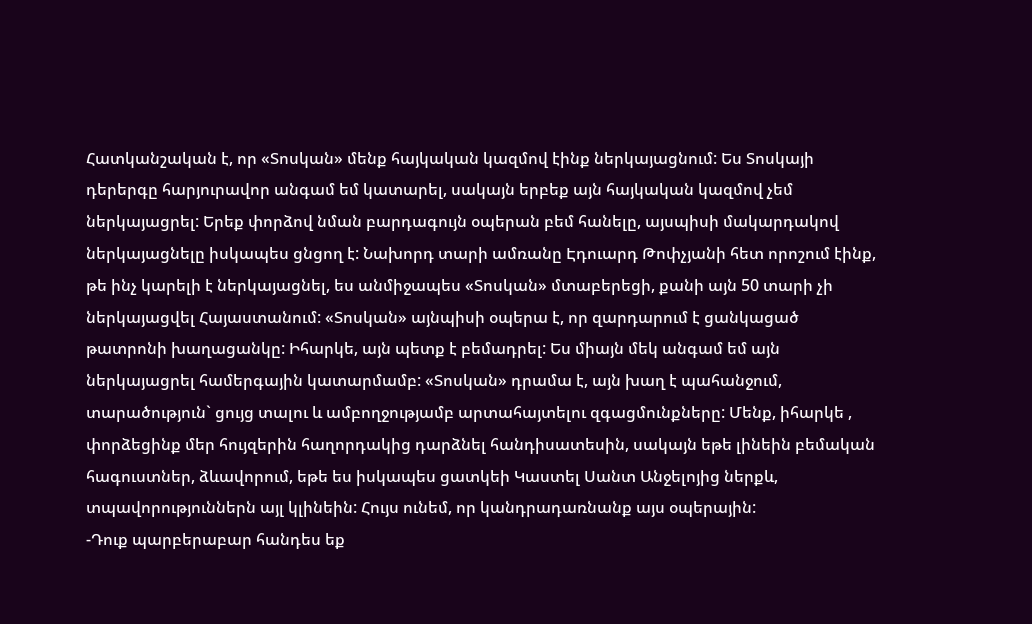Հատկանշական է, որ «Տոսկան» մենք հայկական կազմով էինք ներկայացնում: Ես Տոսկայի դերերգը հարյուրավոր անգամ եմ կատարել, սակայն երբեք այն հայկական կազմով չեմ ներկայացրել: Երեք փորձով նման բարդագույն օպերան բեմ հանելը, այսպիսի մակարդակով ներկայացնելը իսկապես ցնցող է: Նախորդ տարի ամռանը Էդուարդ Թոփչյանի հետ որոշում էինք, թե ինչ կարելի է ներկայացնել, ես անմիջապես «Տոսկան» մտաբերեցի, քանի այն 50 տարի չի ներկայացվել Հայաստանում: «Տոսկան» այնպիսի օպերա է, որ զարդարում է ցանկացած թատրոնի խաղացանկը: Իհարկե, այն պետք է բեմադրել: Ես միայն մեկ անգամ եմ այն ներկայացրել համերգային կատարմամբ: «Տոսկան» դրամա է, այն խաղ է պահանջում, տարածություն` ցույց տալու և ամբողջությամբ արտահայտելու զգացմունքները: Մենք, իհարկե , փորձեցինք մեր հույզերին հաղորդակից դարձնել հանդիսատեսին, սակայն եթե լինեին բեմական հագուստներ, ձևավորում, եթե ես իսկապես ցատկեի Կաստել Սանտ Անջելոյից ներքև, տպավորություններն այլ կլինեին: Հույս ունեմ, որ կանդրադառնանք այս օպերային:
-Դուք պարբերաբար հանդես եք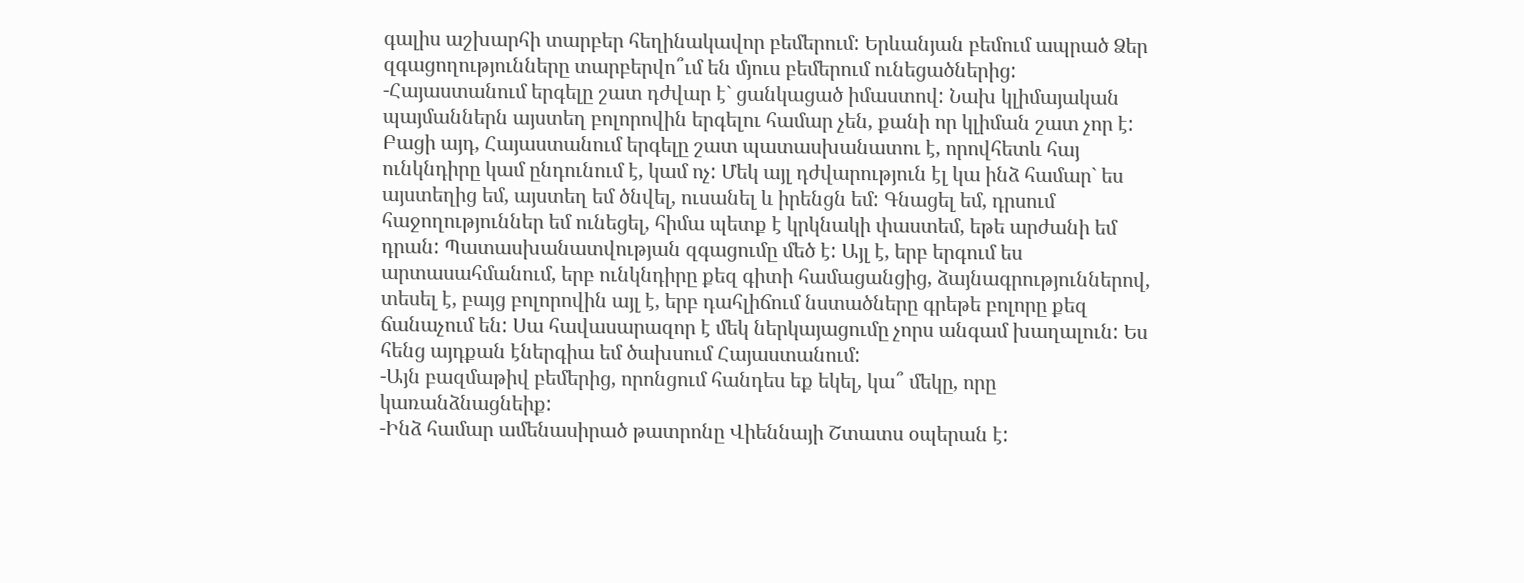գալիս աշխարհի տարբեր հեղինակավոր բեմերում: Երևանյան բեմում ապրած Ձեր զգացողությունները տարբերվո՞ւմ են մյուս բեմերում ունեցածներից:
-Հայաստանում երգելը շատ դժվար է` ցանկացած իմաստով: Նախ կլիմայական պայմաններն այստեղ բոլորովին երգելու համար չեն, քանի որ կլիման շատ չոր է: Բացի այդ, Հայաստանում երգելը շատ պատասխանատու է, որովհետև հայ ունկնդիրը կամ ընդունում է, կամ ոչ: Մեկ այլ դժվարություն էլ կա ինձ համար` ես այստեղից եմ, այստեղ եմ ծնվել, ուսանել և իրենցն եմ: Գնացել եմ, դրսում հաջողություններ եմ ունեցել, հիմա պետք է կրկնակի փաստեմ, եթե արժանի եմ դրան: Պատասխանատվության զգացումը մեծ է: Այլ է, երբ երգում ես արտասահմանում, երբ ունկնդիրը քեզ գիտի համացանցից, ձայնագրություններով, տեսել է, բայց բոլորովին այլ է, երբ դահլիճում նստածները գրեթե բոլորը քեզ ճանաչում են: Սա հավասարազոր է մեկ ներկայացումը չորս անգամ խաղալուն: Ես հենց այդքան էներգիա եմ ծախսում Հայաստանում:
-Այն բազմաթիվ բեմերից, որոնցում հանդես եք եկել, կա՞ մեկը, որը կառանձնացնեիք:
-Ինձ համար ամենասիրած թատրոնը Վիեննայի Շտատս օպերան է: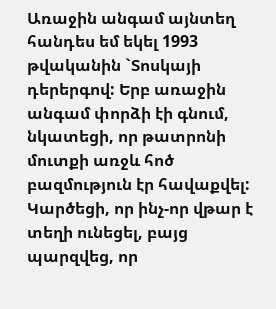Առաջին անգամ այնտեղ հանդես եմ եկել 1993 թվականին `Տոսկայի դերերգով: Երբ առաջին անգամ փորձի էի գնում, նկատեցի, որ թատրոնի մուտքի առջև հոծ բազմություն էր հավաքվել: Կարծեցի, որ ինչ-որ վթար է տեղի ունեցել, բայց պարզվեց, որ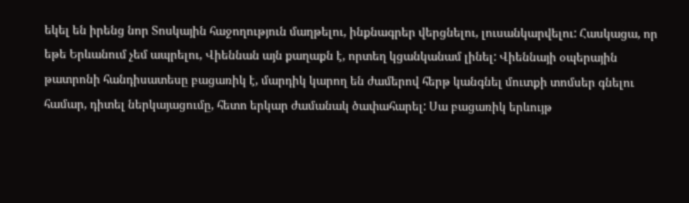եկել են իրենց նոր Տոսկային հաջողություն մաղթելու, ինքնագրեր վերցնելու, լուսանկարվելու: Հասկացա, որ եթե Երևանում չեմ ապրելու, Վիեննան այն քաղաքն է, որտեղ կցանկանամ լինել: Վիեննայի օպերային թատրոնի հանդիսատեսը բացառիկ է, մարդիկ կարող են ժամերով հերթ կանգնել մուտքի տոմսեր գնելու համար, դիտել ներկայացումը, հետո երկար ժամանակ ծափահարել: Սա բացառիկ երևույթ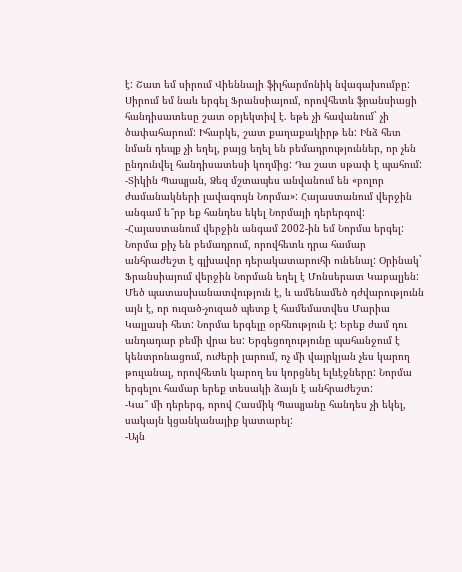է: Շատ եմ սիրում Վիեննայի ֆիլհարմոնիկ նվագախումբը: Սիրում եմ նաև երգել Ֆրանսիայում, որովհետև ֆրանսիացի հանդիսատեսը շատ օբյեկտիվ է. եթե չի հավանում` չի ծափահարում: Իհարկե, շատ քաղաքակիրթ են: Ինձ հետ նման դեպք չի եղել, բայց եղել են բեմադրություններ, որ չեն ընդունվել հանդիսատեսի կողմից: Դա շատ սթափ է պահում:
-Տիկին Պապյան, Ձեզ մշտապես անվանում են «բոլոր ժամանակների լավագույն Նորմա»: Հայաստանում վերջին անգամ ե՞րբ եք հանդես եկել Նորմայի դերերգով:
-Հայաստանում վերջին անգամ 2002-ին եմ Նորմա երգել: Նորմա քիչ են բեմադրում, որովհետև դրա համար անհրաժեշտ է գլխավոր դերակատարուհի ունենալ: Օրինակ` Ֆրանսիայում վերջին Նորման եղել է Մոնսերատ Կաբալյեն: Մեծ պատասխանատվություն է, և ամենամեծ դժվարությունն այն է, որ ուզած-չուզած պետք է համեմատվես Մարիա Կալլասի հետ: Նորմա երգելը օրհնություն է: Երեք ժամ դու անդադար բեմի վրա ես: Երգեցողությունը պահանջում է կենտրոնացում, ուժերի լարում, ոչ մի վայրկյան չես կարող թուլանալ, որովհետև կարող ես կորցնել ելևէջները: Նորմա երգելու համար երեք տեսակի ձայն է անհրաժեշտ:
-Կա՞ մի դերերգ, որով Հասմիկ Պապյանը հանդես չի եկել, սակայն կցանկանայիք կատարել:
-Այն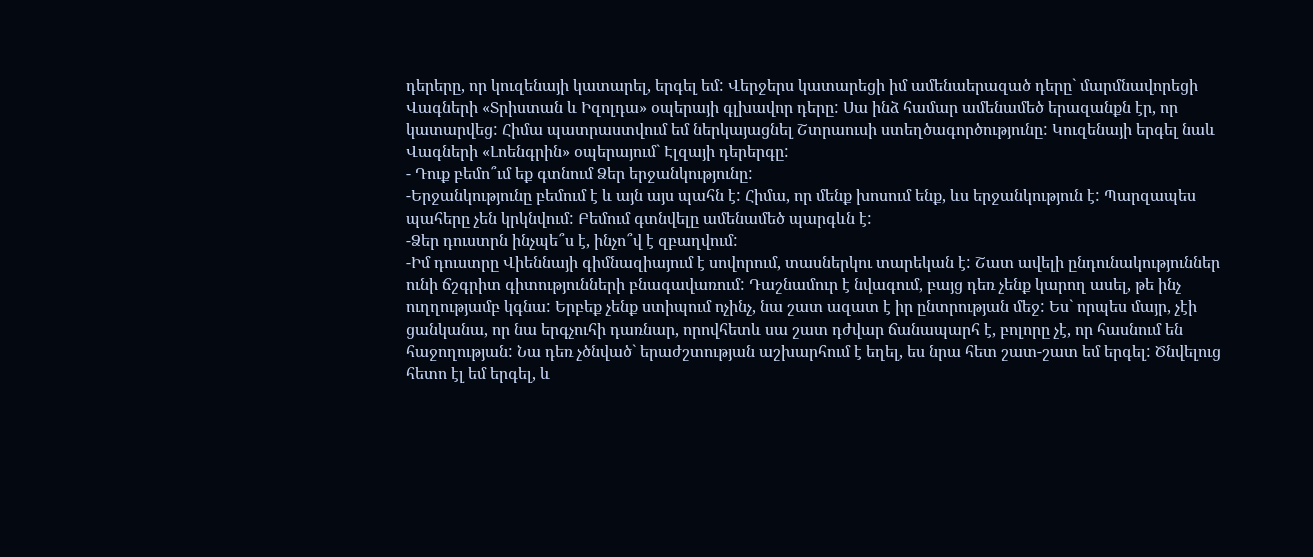դերերը, որ կուզենայի կատարել, երգել եմ: Վերջերս կատարեցի իմ ամենաերազած դերը` մարմնավորեցի Վագների «Տրիստան և Իզոլդա» օպերայի գլխավոր դերը: Սա ինձ համար ամենամեծ երազանքն էր, որ կատարվեց: Հիմա պատրաստվում եմ ներկայացնել Շտրաուսի ստեղծագործությունը: Կուզենայի երգել նաև Վագների «Լոենգրին» օպերայում` Էլզայի դերերգը:
- Դուք բեմո՞ւմ եք գտնում Ձեր երջանկությունը:
-Երջանկությունը բեմում է և այն այս պահն է: Հիմա, որ մենք խոսում ենք, ևս երջանկություն է: Պարզապես պահերը չեն կրկնվում: Բեմում գտնվելը ամենամեծ պարգևն է:
-Ձեր դուստրն ինչպե՞ս է, ինչո՞վ է զբաղվում:
-Իմ դուստրը Վիեննայի գիմնազիայում է սովորում, տասներկու տարեկան է: Շատ ավելի ընդունակություններ ունի ճշգրիտ գիտությունների բնագավառում: Դաշնամուր է նվագում, բայց դեռ չենք կարող ասել, թե ինչ ուղղությամբ կգնա: Երբեք չենք ստիպում ոչինչ, նա շատ ազատ է իր ընտրության մեջ: Ես` որպես մայր, չէի ցանկանա, որ նա երգչուհի դառնար, որովհետև սա շատ դժվար ճանապարհ է, բոլորը չէ, որ հասնում են հաջողության: Նա դեռ չծնված` երաժշտության աշխարհում է եղել, ես նրա հետ շատ-շատ եմ երգել: Ծնվելուց հետո էլ եմ երգել, և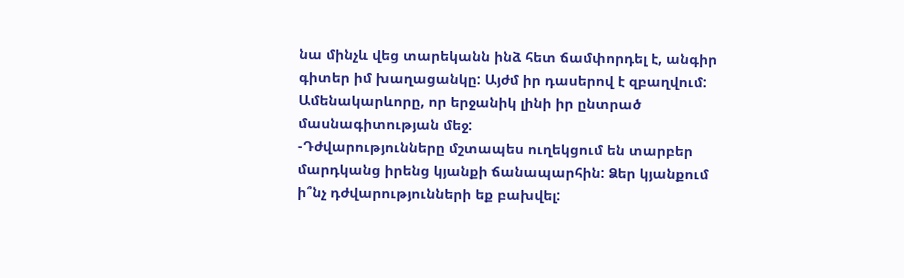նա մինչև վեց տարեկանն ինձ հետ ճամփորդել է, անգիր գիտեր իմ խաղացանկը: Այժմ իր դասերով է զբաղվում: Ամենակարևորը, որ երջանիկ լինի իր ընտրած մասնագիտության մեջ:
-Դժվարությունները մշտապես ուղեկցում են տարբեր մարդկանց իրենց կյանքի ճանապարհին: Ձեր կյանքում ի՞նչ դժվարությունների եք բախվել: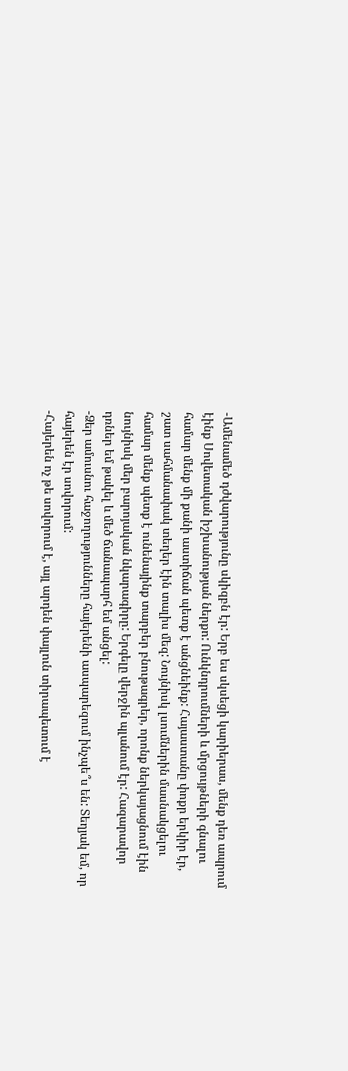-Ամենամեծ դժվարությունը սկիզբն էր: Երբ ես սկսեցի կարիերաս, մենք դեռ ապրում էինք Սովետական իշխանության ներքո: Ունկնդրումների և մրցույթների գնալու համար մենք մի քանի աստիճան պետք է անցնեինք: Հայաստանը փոքր երկիր էր, շատ սահմանափակ տեղեր էին տալիս մեզ: Նույնիսկ լսումներին մասնակցելու համար մենք պետք է ունենայինք տարբեր բնութագրեր, որոնք ներկայացնում էին նույնիսկ մեր բարոյական նկարագիրը: Երգելը վերջին պլանում էր: Հազարավոր դռներ եմ թակել և մեծ ճանապարհ եմ անցել:
-Ձեր ամուսնու հաջողությունները հայերենի ասպարեզում ինչպե՞ս են: Տեղյակ եմ, որ հայերեն էր սովորում:
-Հայերեն ոչ թե սովորում է, այլ արդեն փայլուն տիրապետում է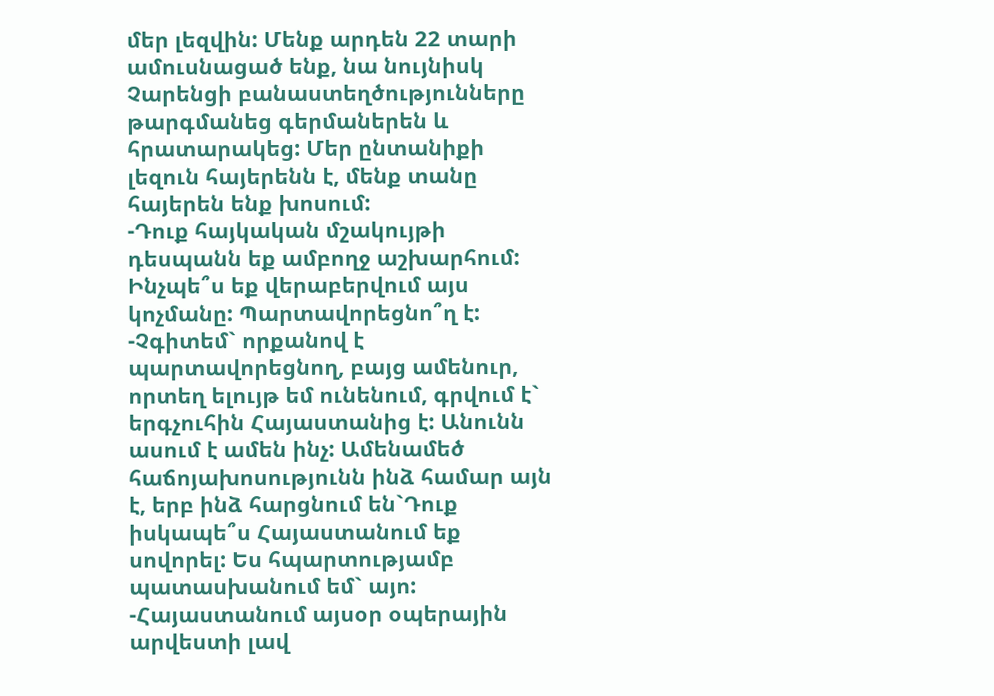մեր լեզվին: Մենք արդեն 22 տարի ամուսնացած ենք, նա նույնիսկ Չարենցի բանաստեղծությունները թարգմանեց գերմաներեն և հրատարակեց: Մեր ընտանիքի լեզուն հայերենն է, մենք տանը հայերեն ենք խոսում:
-Դուք հայկական մշակույթի դեսպանն եք ամբողջ աշխարհում: Ինչպե՞ս եք վերաբերվում այս կոչմանը: Պարտավորեցնո՞ղ է:
-Չգիտեմ` որքանով է պարտավորեցնող, բայց ամենուր, որտեղ ելույթ եմ ունենում, գրվում է` երգչուհին Հայաստանից է: Անունն ասում է ամեն ինչ: Ամենամեծ հաճոյախոսությունն ինձ համար այն է, երբ ինձ հարցնում են`Դուք իսկապե՞ս Հայաստանում եք սովորել: Ես հպարտությամբ պատասխանում եմ` այո:
-Հայաստանում այսօր օպերային արվեստի լավ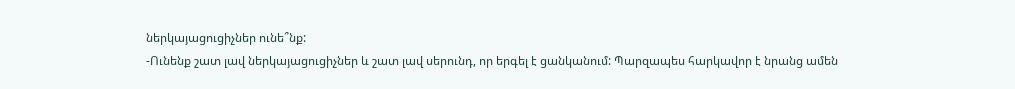ներկայացուցիչներ ունե՞նք:
-Ունենք շատ լավ ներկայացուցիչներ և շատ լավ սերունդ, որ երգել է ցանկանում: Պարզապես հարկավոր է նրանց ամեն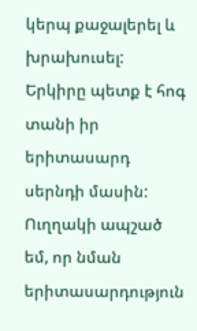կերպ քաջալերել և խրախուսել: Երկիրը պետք է հոգ տանի իր երիտասարդ սերնդի մասին: Ուղղակի ապշած եմ, որ նման երիտասարդություն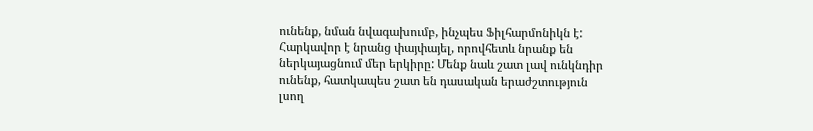ունենք, նման նվագախումբ, ինչպես Ֆիլհարմոնիկն է: Հարկավոր է նրանց փայփայել, որովհետև նրանք են ներկայացնում մեր երկիրը: Մենք նաև շատ լավ ունկնդիր ունենք, հատկապես շատ են դասական երաժշտություն լսող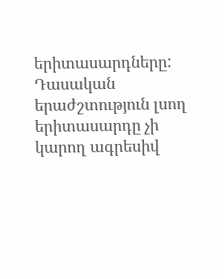երիտասարդները: Դասական երաժշտություն լսող երիտասարդը չի կարող ագրեսիվ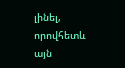լինել, որովհետև այն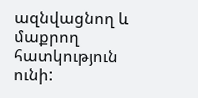ազնվացնող և մաքրող հատկություն ունի: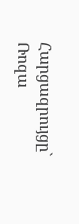Հարցազրույցը` Ռոզա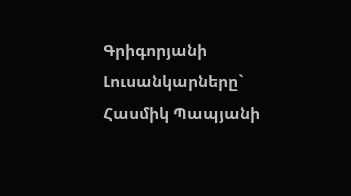Գրիգորյանի
Լուսանկարները` Հասմիկ Պապյանի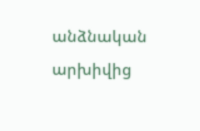անձնական արխիվից